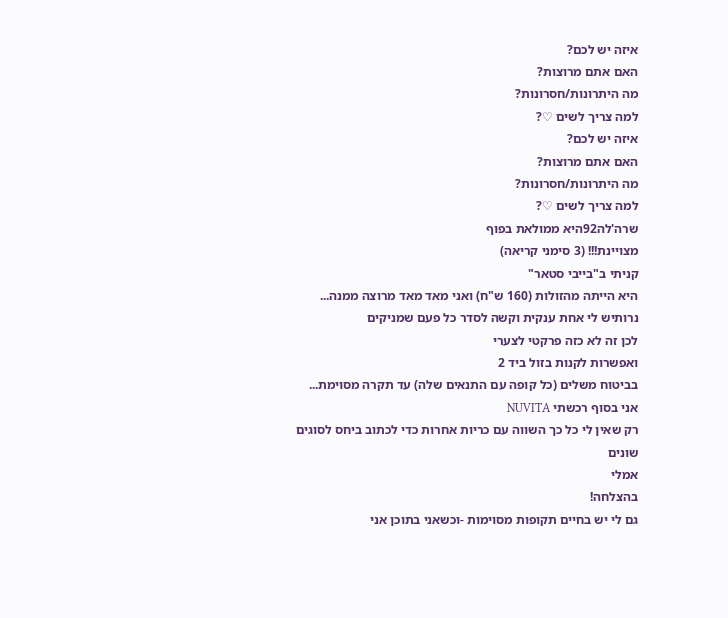איזה יש לכם?
האם אתם מרוצות?
מה היתרונות/חסרונות?
למה צריך לשים ♡?
איזה יש לכם?
האם אתם מרוצות?
מה היתרונות/חסרונות?
למה צריך לשים ♡?
שרה'לה92היא ממולאת בפוף
מצויינת!!! (3 סימני קריאה)
קניתי ב"בייבי סטאר"
היא הייתה מהזולות (160 ש"ח) ואני מאד מאד מרוצה ממנה...
נרותיש לי אחת ענקית וקשה לסדר כל פעם שמניקים
לכן זה לא כזה פרקטי לצערי
ואפשרות לקנות בזול ביד 2
בביטוח משלים (כל קופה עם התנאים שלה) עד תקרה מסוימת...
אני בסוף רכשתי NUVITA
רק שאין לי כל כך השווה עם כריות אחרות כדי לכתוב ביחס לסוגים שונים
אמלי
בהצלחה!
גם לי יש בחיים תקופות מסוימות -וכשאני בתוכן אני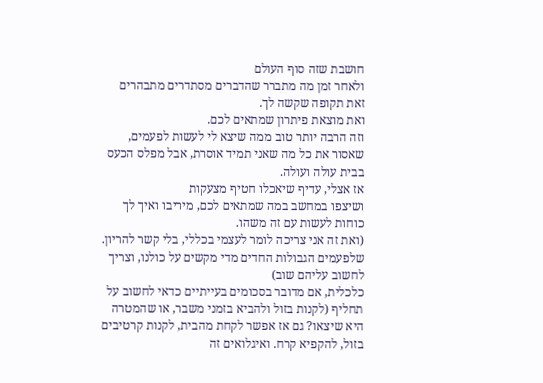חושבת שזה סוף העולם
ולאחר זמן מה מתברר שהדברים מסתדרים מתבהרים
זאת תקופה שקשה לך.
ואת מוצאת פיתרון שמתאים לכם.
וזה הרבה יותר טוב ממה שיצא לי לעשות לפעמים, שאסור את כל מה שאני תמיד אוסרת, אבל מפלס הכעס בבית עולה ועולה.
אז אצלי, עדיף שיאכלו חטיף מצעקות
ושיצפו במחשב במה שמתאים לכם, מיריבו ואיך לך כוחות לעשות עם זה משהו.
(ואת זה אני צריכה לומר לעצמי בכללי, בלי קשר להריון. שלפעמים הגבולות החדים מדי מקשים על כולנו, וצריך לחשוב עליהם שוב)
כלכלית, אם מדובר בסכומים בעייתיים כדאי לחשוב על תחליף (לקנות בזול ולהביא בזמני משבר, או שהמטרה היא שיצאו? גם אז אפשר לקחת מהבית, לקנות קרטיבים בזול, להקפיא קרח. ואיגלואים זה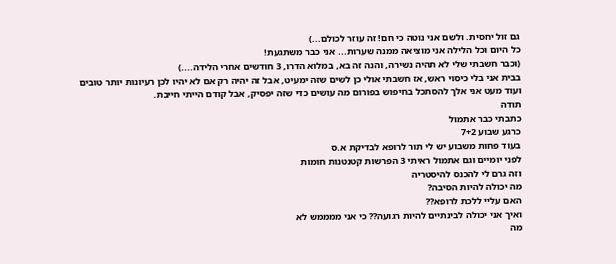גם זול יחסית. ולשם אני נוטה כי חם! זה עוזר לכולם...)
כל היום וכל הלילה אני מוציאה ממנה שערות... אני כבר משתגעת!
(וכבר חשבתי שלי לא תהיה נשירה, והנה זה בא, במלוא הדרו, 3 חודשים אחרי הלידה....)
בבית אני בלי כיסוי ראש, אז חשבתי אולי כן לשים שזה ימעיט, אבל זה יהיה רק אם לא יהיו לכן רעיונות יותר טובים
ועוד מעט אני אלך להסתכל בחיפוש בפורום מה עושים כדי שזה יפסיק, אבל קודם הייתי חייבת.
תודה
כתבתי כבר אתמול
כרגע שבוע 7+2
בעוד פחות משבוע יש לי תור לרופא לבדיקת א.ס
לפני יומיים וגם אתמול ראיתי 3 הפרשות קטנטנות חומות
וזה גרם לי להכנס להיסטריה
מה יכולה להיות הסיבה?
האם עליי ללכת לרופא??
ואיך אני יכולה לבינתיים להיות רגועה?? כי אני ממממש לא
מה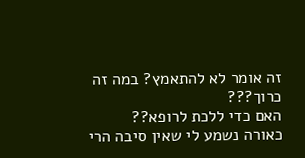זה אומר לא להתאמץ? במה זה כרוך???
האם כדי ללכת לרופא??
כאורה נשמע לי שאין סיבה הרי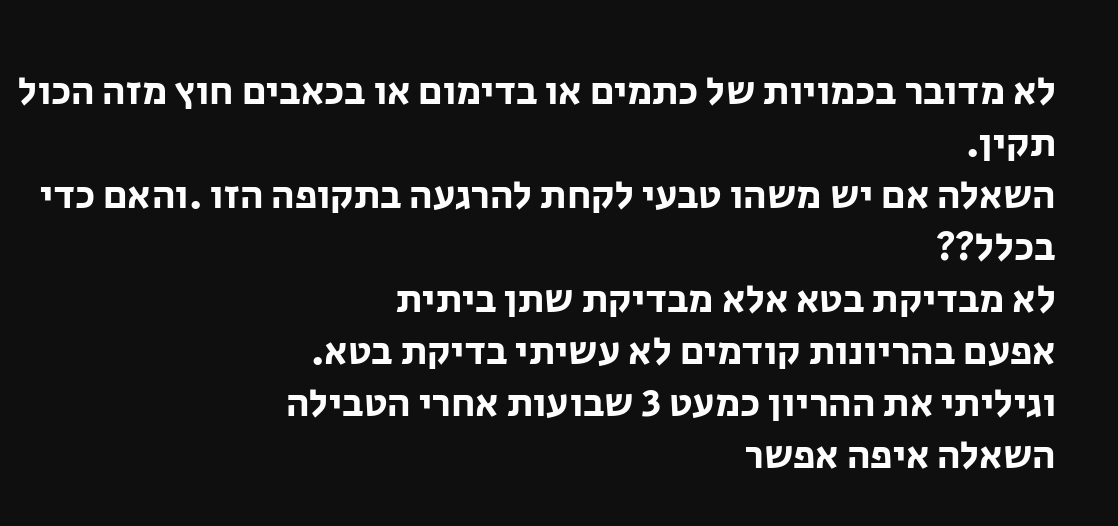לא מדובר בכמויות של כתמים או בדימום או בכאבים חוץ מזה הכול תקין.
השאלה אם יש משהו טבעי לקחת להרגעה בתקופה הזו .והאם כדי בכלל??
לא מבדיקת בטא אלא מבדיקת שתן ביתית
אפעם בהריונות קודמים לא עשיתי בדיקת בטא.
וגיליתי את ההריון כמעט 3 שבועות אחרי הטבילה
השאלה איפה אפשר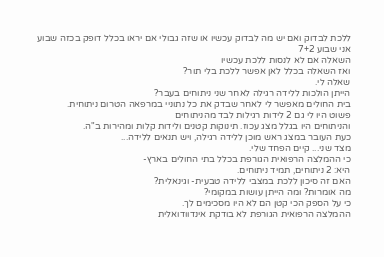ללכת לבדוק ואם יש מה לבדוק עכשיו או שזה גבולי אם יראו בכלל דופק בכזה שבוע
אני שבוע 7+2
השאלה אם לא לנסות ללכת עכשיו
ואז השאלה בכלל לאן אפשר ללכת בלי תור?
שאלה לי.
הייתן הולכות ללידה רגילה לאחר שני ניתוחים בעבר?
בית החולים מאפשר לי לאחר שבדק את כל נתוניי במרפאה הטרום ניתוחית.
פשוט היו לי גם 2 לידות רגילות לבד מהניתוחים
והניתוחים היו בגלל מצג עכוז. תינוקות קטנים ולידות קלות ומהירות ב"ה.
כעת העובר במצג ראש מוכן ללידה רגילה, ויש תנאים ללידה...
מצד שני... קיים הפחד שלי.
כי ההמלצה הרפואית הגורפת בכלל בתי החולים בארץ-
היא: 2 ניתוחים, תמיד ניתוחים.
האם זה סיכון ללכת במצבי ללידה טבעית- וגינאלית?
מה אומרות? ומה הייתן עושות במקומי?
כי על הספק הכי קטן הם לא היו מסכימים לך.
ההמלצה הרפואית הגורפת לא בודקת אינדוודואלית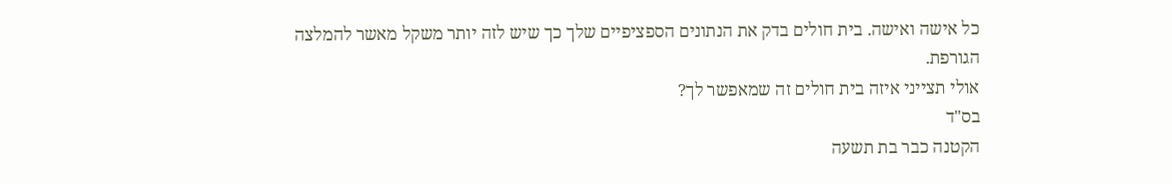כל אישה ואישה. בית חולים בדק את הנתונים הספציפיים שלך כך שיש לזה יותר משקל מאשר להמלצה הגורפת.
אולי תצייני איזה בית חולים זה שמאפשר לך?
בס"ד
הקטנה כבר בת תשעה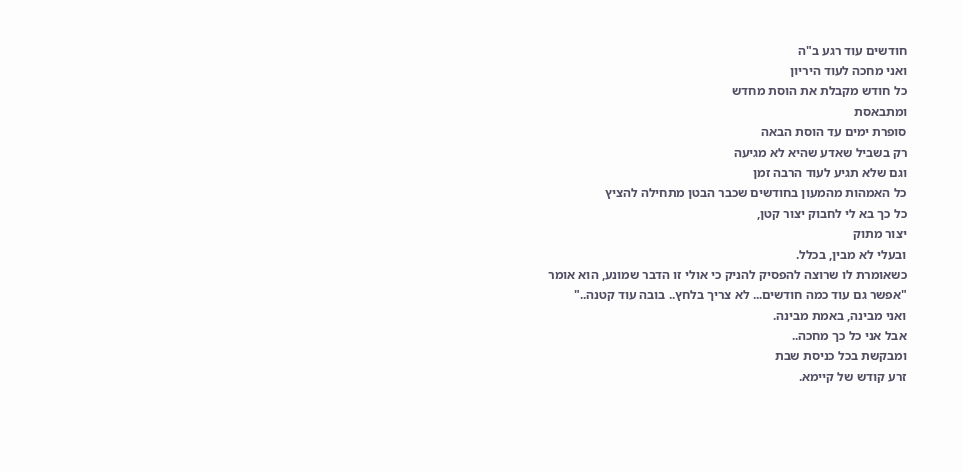חודשים עוד רגע ב"ה
ואני מחכה לעוד היריון
כל חודש מקבלת את הוסת מחדש
ומתבאסת
סופרת ימים עד הוסת הבאה
רק בשביל שאדע שהיא לא מגיעה
וגם שלא תגיע לעוד הרבה זמן
כל האמהות מהמעון בחודשים שכבר הבטן מתחילה להציץ
כל כך בא לי לחבוק יצור קטן,
יצור מתוק
ובעלי לא מבין, בכלל.
כשאומרת לו שרוצה להפסיק להניק כי אולי זו הדבר שמונע, הוא אומר
"אפשר גם עוד כמה חודשים... לא צריך בלחץ.. בובה עוד קטנה.."
ואני מבינה, באמת מבינה.
אבל אני כל כך מחכה..
ומבקשת בכל כניסת שבת
זרע קודש של קיימא.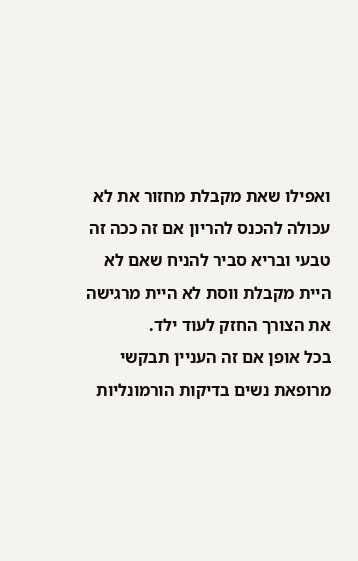ואפילו שאת מקבלת מחזור את לא עכולה להכנס להריון אם זה ככה זה טבעי ובריא סביר להניח שאם לא היית מקבלת ווסת לא היית מרגישה את הצורך החזק לעוד ילד.
בכל אופן אם זה העניין תבקשי מרופאת נשים בדיקות הורמונליות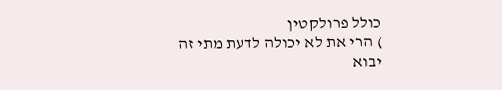כולל פרולקטין
) הרי את לא יכולה לדעת מתי זה יבוא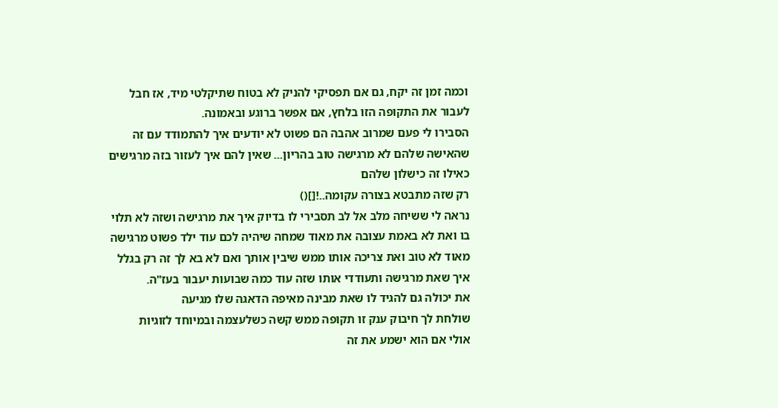וכמה זמן זה יקח, גם אם תפסיקי להניק לא בטוח שתיקלטי מיד, אז חבל לעבור את התקופה הזו בלחץ, אם אפשר ברוגע ובאמונה.
הסבירו לי פעם שמרוב אהבה הם פשוט לא יודעים איך להתמודד עם זה שהאישה שלהם לא מרגישה טוב בהריון... שאין להם איך לעזור בזה מרגישים כאילו זה כישלון שלהם
רק שזה מתבטא בצורה עקומה..![]()
נראה לי ששיחה מלב אל לב תסבירי לו בדיוק איך את מרגישה ושזה לא תלוי בו ואת לא באמת עצובה את מאוד שמחה שיהיה לכם עוד ילד פשוט מרגישה מאוד לא טוב ואת צריכה אותו ממש שיבין אותך ואם לא בא לך זה רק בגלל איך שאת מרגישה ותעודדי אותו שזה עוד כמה שבועות יעבור בעז"ה.
את יכולה גם להגיד לו שאת מבינה מאיפה הדאגה שלו מגיעה
שולחת לך חיבוק ענק זו תקופה ממש קשה כשלעצמה ובמיוחד לזוגיות
אולי אם הוא ישמע את זה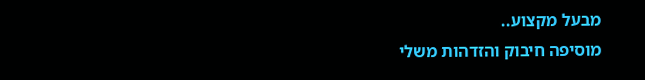מבעל מקצוע..
מוסיפה חיבוק והזדהות משלי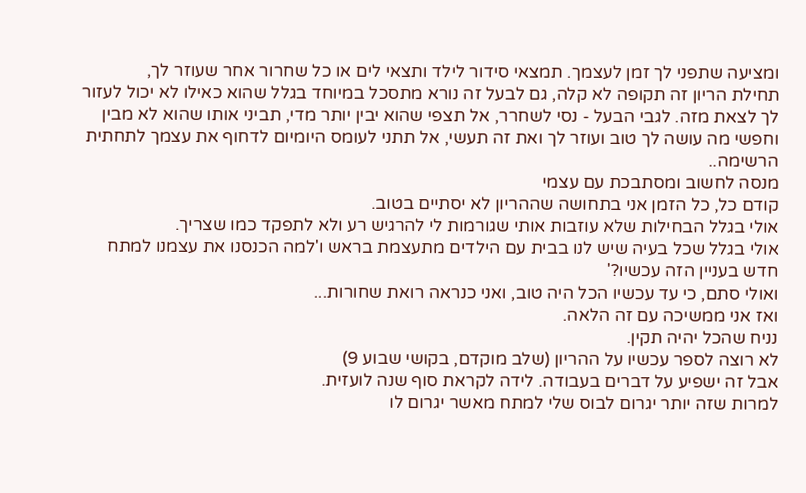ומציעה שתפני לך זמן לעצמך. תמצאי סידור לילד ותצאי לים או כל שחרור אחר שעוזר לך,
תחילת הריון זה תקופה לא קלה, גם לבעל זה נורא מתסכל במיוחד בגלל שהוא כאילו לא יכול לעזור לך לצאת מזה. לגבי הבעל - נסי לשחרר, אל תצפי שהוא יבין יותר מדי, תביני אותו שהוא לא מבין וחפשי מה עושה לך טוב ועוזר לך ואת זה תעשי, אל תתני לעומס היומיום לדחוף את עצמך לתחתית הרשימה..
מנסה לחשוב ומסתבכת עם עצמי
קודם כל, כל הזמן אני בתחושה שההריון לא יסתיים בטוב.
אולי בגלל הבחילות שלא עוזבות אותי שגורמות לי להרגיש רע ולא לתפקד כמו שצריך.
אולי בגלל שכל בעיה שיש לנו בבית עם הילדים מתעצמת בראש ו'למה הכנסנו את עצמנו למתח חדש בעניין הזה עכשיו?'
ואולי סתם, כי עד עכשיו הכל היה טוב, ואני כנראה רואת שחורות...
ואז אני ממשיכה עם זה הלאה.
נניח שהכל יהיה תקין.
לא רוצה לספר עכשיו על ההריון (שלב מוקדם, בקושי שבוע 9)
אבל זה ישפיע על דברים בעבודה. לידה לקראת סוף שנה לועזית.
למרות שזה יותר יגרום לבוס שלי למתח מאשר יגרום לו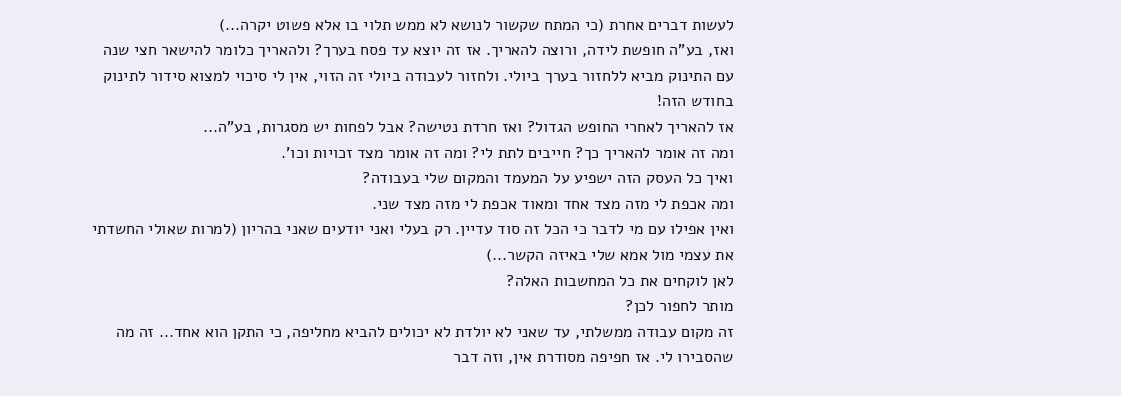לעשות דברים אחרת (כי המתח שקשור לנושא לא ממש תלוי בו אלא פשוט יקרה...)
ואז, בע"ה חופשת לידה, ורוצה להאריך. אז זה יוצא עד פסח בערך? ולהאריך כלומר להישאר חצי שנה עם התינוק מביא ללחזור בערך ביולי. ולחזור לעבודה ביולי זה הזוי, אין לי סיכוי למצוא סידור לתינוק בחודש הזה!
אז להאריך לאחרי החופש הגדול? ואז חרדת נטישה? אבל לפחות יש מסגרות, בע"ה...
ומה זה אומר להאריך כך? חייבים לתת לי? ומה זה אומר מצד זכויות וכו'.
ואיך כל העסק הזה ישפיע על המעמד והמקום שלי בעבודה?
ומה אכפת לי מזה מצד אחד ומאוד אכפת לי מזה מצד שני.
ואין אפילו עם מי לדבר כי הכל זה סוד עדיין. רק בעלי ואני יודעים שאני בהריון (למרות שאולי החשדתי את עצמי מול אמא שלי באיזה הקשר...)
לאן לוקחים את כל המחשבות האלה?
מותר לחפור לכן?
זה מקום עבודה ממשלתי, עד שאני לא יולדת לא יכולים להביא מחליפה, כי התקן הוא אחד... זה מה שהסבירו לי. אז חפיפה מסודרת אין, וזה דבר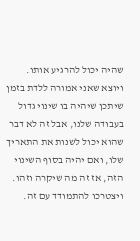שהיה יכול להרגיע אותו.
ויוצא שאני אמורה ללדת בזמן שיתכן שיהיה בו שינוי גדול בעבודה שלנו, אבל זה לא דבר שהוא יכול לשנות את התאריך שלו, ואם יהיה בסוף השינוי הזה, אז זה מה שיקרה וזהו. ויצטרכו להתמודד עם זה.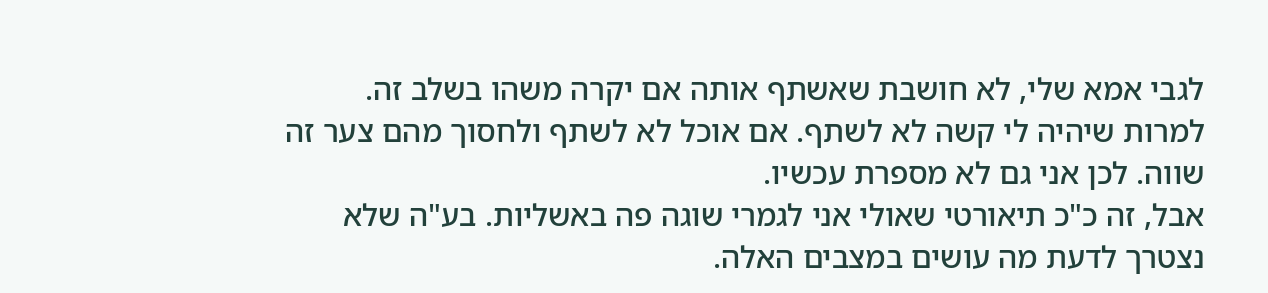לגבי אמא שלי, לא חושבת שאשתף אותה אם יקרה משהו בשלב זה. למרות שיהיה לי קשה לא לשתף. אם אוכל לא לשתף ולחסוך מהם צער זה שווה. לכן אני גם לא מספרת עכשיו.
אבל, זה כ"כ תיאורטי שאולי אני לגמרי שוגה פה באשליות. בע"ה שלא נצטרך לדעת מה עושים במצבים האלה.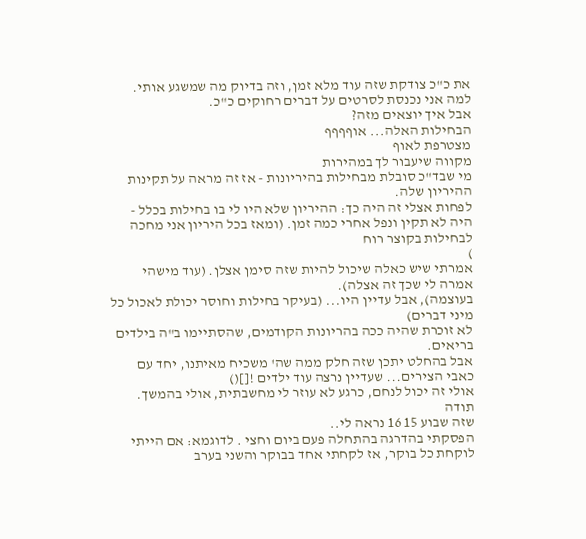את כ"כ צודקת שזה עוד מלא זמן, וזה בדיוק מה שמשגע אותי. למה אני נכנסת לסרטים על דברים רחוקים כ"כ.
אבל איך יוצאים מזה?
הבחילות האלה... אוףףףף
מצטרפת לאוף
מקווה שיעבור לך במהירות
מי שבד"כ סובלת מבחילות בהיריונות - אז זה מראה על תקינות ההיריון שלה.
לפחות אצלי זה היה כך: ההיריון שלא היו לי בו בחילות בכלל - היה לא תקין ונפל אחרי כמה זמן. (ומאז בכל היריון אני מחכה לבחילות בקוצר רוח
)
אמרתי שיש כאלה שיכול להיות שזה סימן אצלן. (עוד מישהי אמרה לי שכך זה אצלה).
בעוצמה), אבל עדיין היו... (בעיקר בחילות וחוסר יכולת לאכול כל מיני דברים)
לא זוכרת שהיה ככה בהריונות הקודמים, שהסתיימו ב"ה בילדים בריאים.
אבל בהחלט יתכן שזה חלק ממה שה' משכיח מאיתנו, יחד עם כאבי הצירים... שעדיין נרצה עוד ילדים ![]()
אולי זה יכול לנחם, כרגע לא עוזר לי מחשבתית, אולי בהמשך.
תודה
שזה שבוע 15 16 נראה לי..
הפסקתי בהדרגה בהתחלה פעם ביום וחצי . לדוגמא: אם הייתי לוקחת כל בוקר, אז לקחתי אחד בבוקר והשני בערב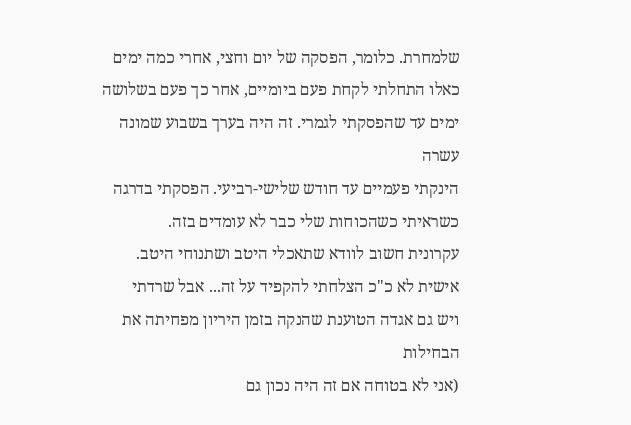שלמחרת. כלומר, הפסקה של יום וחצי, אחרי כמה ימים כאלו התחלתי לקחת פעם ביומיים, אחר כך פעם בשלושה ימים עד שהפסקתי לגמרי. זה היה בערך בשבוע שמונה עשרה
הינקתי פעמיים עד חודש שלישי-רביעי. הפסקתי בדרגה כשראיתי כשהכוחות שלי כבר לא עומדים בזה.
עקרונית חשוב לוודא שתאכלי היטב ושתנוחי היטב. אישית לא כ"כ הצלחתי להקפיד על זה... אבל שרדתי
ויש גם אגדה הטוענת שהנקה בזמן היריון מפחיתה את הבחילות
(אני לא בטוחה אם זה היה נכון גם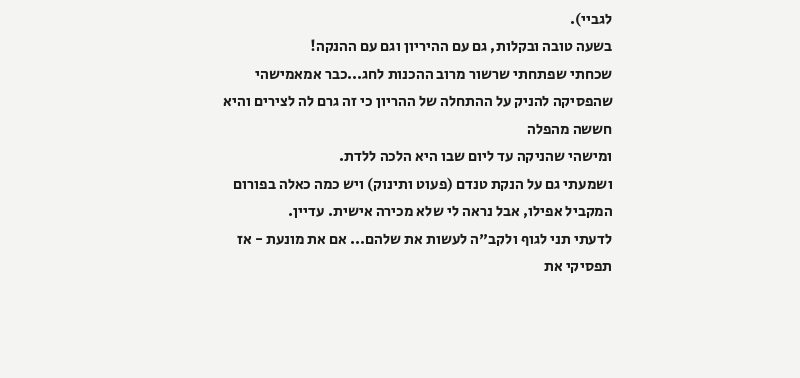לגביי).
בשעה טובה ובקלות, גם עם ההיריון וגם עם ההנקה!
שכחתי שפתחתי שרשור מרוב ההכנות לחג...כבר אמאמישהי שהפסיקה להניק על ההתחלה של ההריון כי זה גרם לה לצירים והיא חששה מהפלה
ומישהי שהניקה עד ליום שבו היא הלכה ללדת.
ושמעתי גם על הנקת טנדם (פעוט ותינוק) ויש כמה כאלה בפורום המקביל אפילו, אבל נראה לי שלא מכירה אישית. עדיין.
לדעתי תני לגוף ולקב"ה לעשות את שלהם... אם את מונעת - אז תפסיקי את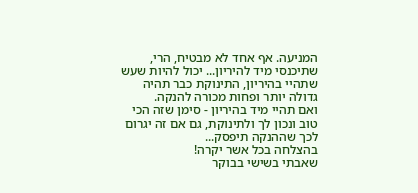המניעה. אף אחד לא מבטיח, הרי, שתיכנסי מיד להיריון... יכול להיות שעש שתהיי בהיריון, התינוקת כבר תהיה גדולה יותר ופחות מכורה להנקה.
ואם תהיי מיד בהיריון - סימן שזה הכי טוב ונכון לך ולתינוקת, גם אם זה יגרום לכך שההנקה תיפסק...
בהצלחה בכל אשר יקרה!
שאבתי בשישי בבוקר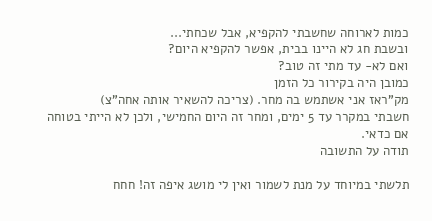כמות לארוחה שחשבתי להקפיא, אבל שכחתי...
ובשבת חג לא היינו בבית, אפשר להקפיא היום?
ואם לא- עד מתי זה טוב?
כמובן היה בקירור כל הזמן
מק"ראז אני אשתמש בה מחר. (צריכה להשאיר אותה אחה"צ)
חשבתי במקרר עד 5 ימים, ומחר זה היום החמישי, ולכן לא הייתי בטוחה אם כדאי.
תודה על התשובה

תלשתי במיוחד על מנת לשמור ואין לי מושג איפה זה! חחח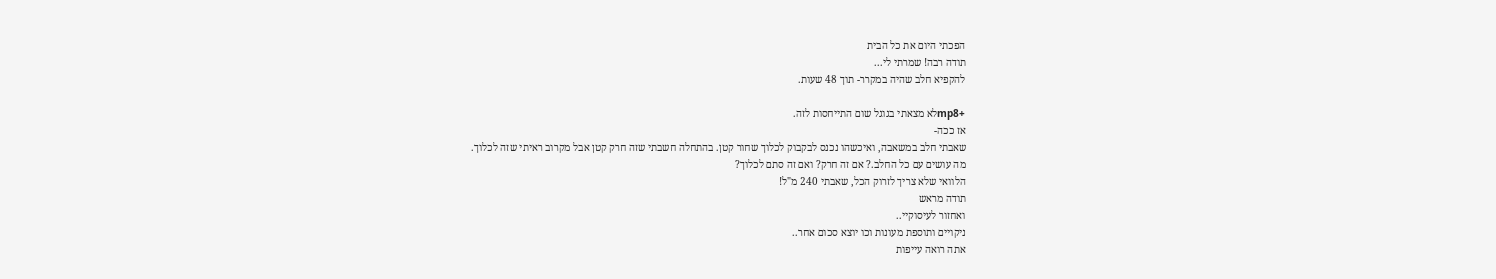הפכתי היום את כל הבית
תודה רבה! שמרתי לי...
להקפיא חלב שהיה במקרר- תוך 48 שעות.

+mp8לא מצאתי בגוגל שום התייחסות לזה.
אז ככה-
שאבתי חלב במשאבה, ואיכשהו נכנס לבקבוק לכלוך שחור קטן. בהתחלה חשבתי שזה חרק קטן אבל מקרוב ראיתי שזה לכלוך.
מה עושים עם כל החלב.? אם זה חרק? ואם זה סתם לכלוך?
הלוואי שלא צריך לזרוק הכל, שאבתי 240 מ"ל!
תודה מראש
ואחזור לעיסוקיי..
ניקויים ותוספת מעונות וכו יוצא סכום אחר..
אתה רואה עייפות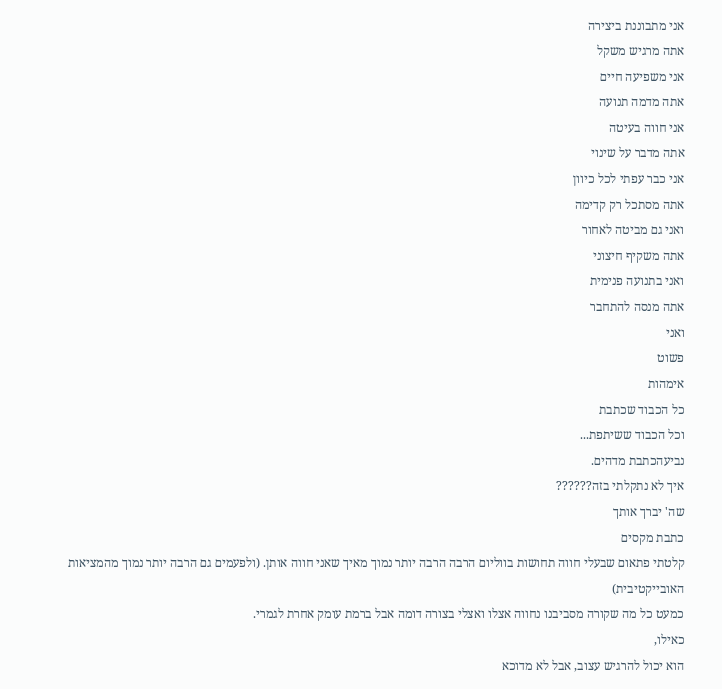אני מתבוננת ביצירה
אתה מרגיש משקל
אני משפיעה חיים
אתה מדמה תנועה
אני חווה בעיטה
אתה מדבר על שינוי
אני כבר עפתי לכל כיוון
אתה מסתכל רק קדימה
ואני גם מביטה לאחור
אתה משקיף חיצוני
ואני בתנועה פנימית
אתה מנסה להתחבר
ואני
פשוט
אימהות
כל הכבוד שכתבת
וכל הכבוד ששיתפת...
נביעהכתבת מדהים.
איך לא נתקלתי בזה??????
שה' יברך אותך
כתבת מקסים
קלטתי פתאום שבעלי חווה תחושות בווליום הרבה הרבה יותר נמוך מאיך שאני חווה אותן. (ולפעמים גם הרבה יותר נמוך מהמציאות האובייקטיבית)
כמעט כל מה שקורה מסביבנו נחווה אצלו ואצלי בצורה דומה אבל ברמת עומק אחרת לגמרי.
כאילו,
הוא יכול להרגיש עצוב, אבל לא מדוכא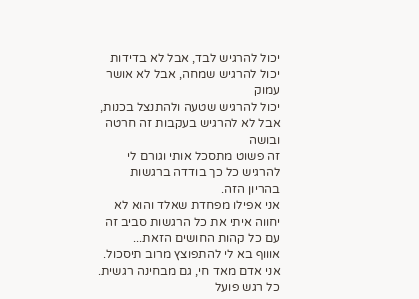יכול להרגיש לבד, אבל לא בדידות
יכול להרגיש שמחה, אבל לא אושר עמוק
יכול להרגיש שטעה ולהתנצל בכנות, אבל לא להרגיש בעקבות זה חרטה ובושה
זה פשוט מתסכל אותי וגורם לי להרגיש כל כך בודדה ברגשות בהריון הזה.
אני אפילו מפחדת שאלד והוא לא יחווה איתי את כל הרגשות סביב זה עם כל קהות החושים הזאת...
אוווף בא לי להתפוצץ מרוב תיסכול.
אני אדם מאד חי, גם מבחינה רגשית. כל רגש פועל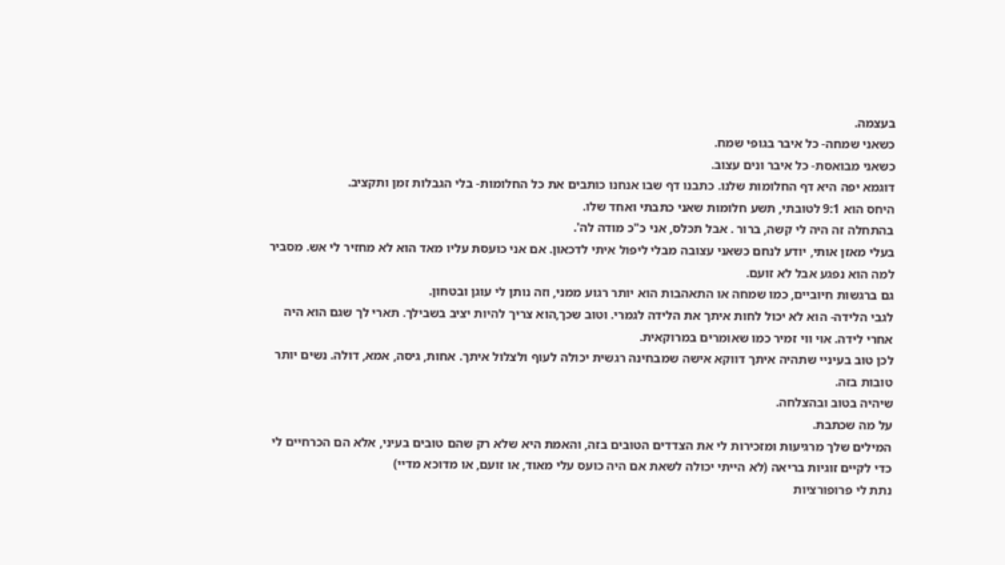בעצמה.
כשאני שמחה- כל איבר בגופי שמח.
כשאני מבואסת- כל איבר ונים עצוב.
דוגמא יפה היא דף החלומות שלנו. כתבנו דף שבו אנחנו כותבים את כל החלומות- בלי הגבלות זמן ותקציב.
היחס הוא 9:1 לטובתי, תשע חלומות שאני כתבתי ואחד שלו.
בהתחלה זה היה לי קשה, ברור . אבל תכלס, אני כ"כ מודה לה'.
בעלי מאזן אותי, יודע לנחם כשאני עצובה מבלי ליפול איתי לדכאון. אם אני כועסת עליו מאד הוא לא מחזיר לי אש. מסביר למה הוא נפגע אבל לא זועם.
גם ברגשות חיוביים, כמו שמחה או התאהבות הוא יותר רגוע ממני, וזה נותן לי עוגן ובטחון.
לגבי הלידה- הוא לא יכול לחות איתך את הלידה לגמרי. וטוב שכך,הוא צריך להיות יציב בשבילך. תארי לך שגם הוא היה אחרי לידה. אוי ווי זמיר כמו שאומרים במרוקאית.
לכן טוב בעיניי שתהיה איתך דווקא אישה שמבחינה רגשית יכולה לעוף ולצלול איתך. אחות, גיסה, אמא, דולה. נשים יותר טובות בזה.
שיהיה בטוב ובהצלחה.
על מה שכתבת.
המילים שלך מרגיעות ומזכירות לי את הצדדים הטובים בזה, והאמת היא שלא רק שהם טובים בעיני, אלא הם הכרחיים לי כדי לקיים זוגיות בריאה (לא הייתי יכולה לשאת אם היה כועס עלי מאוד, או זועם, או מדוכא מדיי)
נתת לי פרופורציות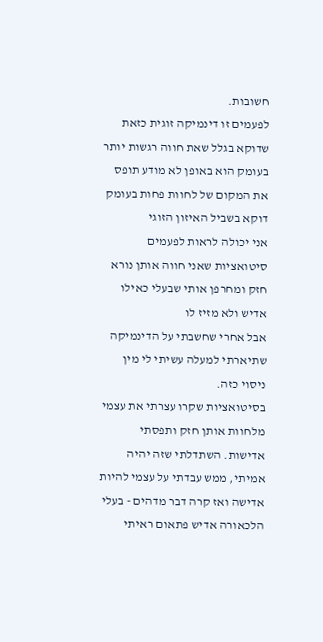חשובות.
לפעמים זו דינמיקה זוגית כזאת שדוקא בגלל שאת חווה רגשות יותר בעומק הוא באופן לא מודע תופס את המקום של לחוות פחות בעומק דוקא בשביל האיזון הזוגי
אני יכולה לראות לפעמים סיטואציות שאני חווה אותן נורא חזק ומחרפן אותי שבעלי כאילו אדיש ולא מזיז לו
אבל אחרי שחשבתי על הדינמיקה שתיארתי למעלה עשיתי לי מין ניסוי כזה.
בסיטואציות שקרו עצרתי את עצמי מלחוות אותן חזק ותפסתי אדישות. השתדלתי שזה יהיה אמיתי, ממש עבדתי על עצמי להיות אדישה ואז קרה דבר מדהים - בעלי הלכאורה אדיש פתאום ראיתי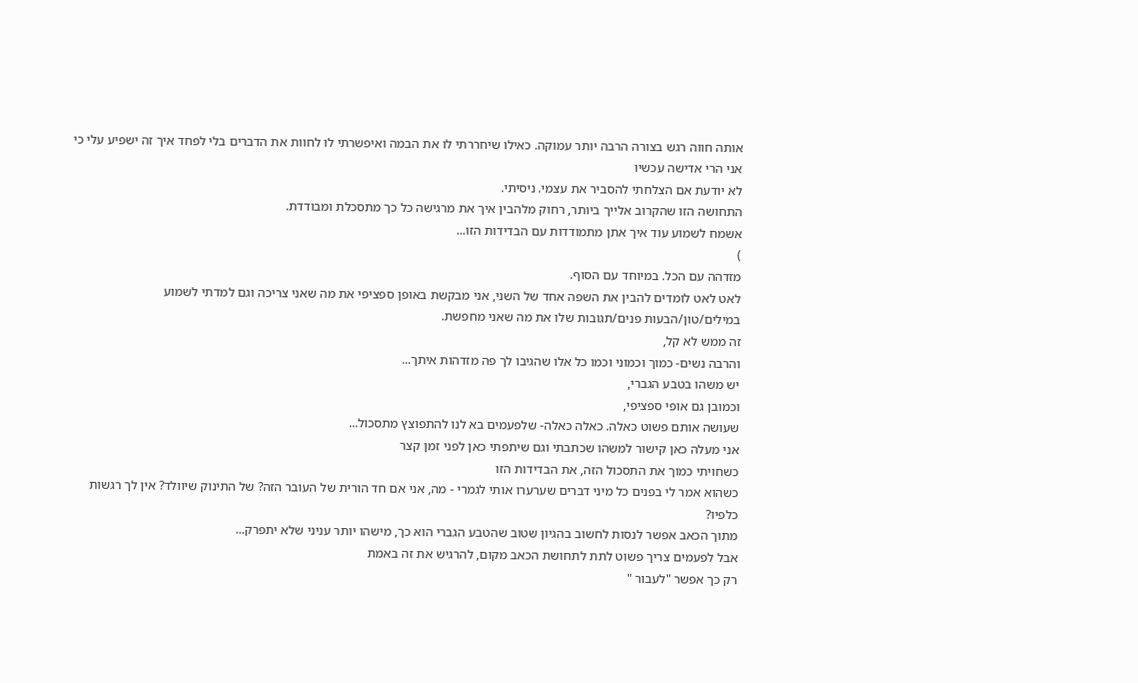אותה חווה רגש בצורה הרבה יותר עמוקה. כאילו שיחררתי לו את הבמה ואיפשרתי לו לחוות את הדברים בלי לפחד איך זה ישפיע עלי כי אני הרי אדישה עכשיו
לא יודעת אם הצלחתי להסביר את עצמי. ניסיתי.
התחושה הזו שהקרוב אלייך ביותר, רחוק מלהבין איך את מרגישה כל כך מתסכלת ומבודדת.
אשמח לשמוע עוד איך אתן מתמודדות עם הבדידות הזו...
)
מזדהה עם הכל. במיוחד עם הסוף.
לאט לאט לומדים להבין את השפה אחד של השני, אני מבקשת באופן ספציפי את מה שאני צריכה וגם למדתי לשמוע במילים/טון/הבעות פנים/תגובות שלו את מה שאני מחפשת.
זה ממש לא קל,
והרבה נשים- כמוך וכמוני וכמו כל אלו שהגיבו לך פה מזדהות איתך...
יש משהו בטבע הגברי,
וכמובן גם אופי ספציפי,
שעושה אותם פשוט כאלה. כאלה כאלה- שלפעמים בא לנו להתפוצץ מתסכול...
אני מעלה כאן קישור למשהו שכתבתי וגם שיתפתי כאן לפני זמן קצר
כשחויתי כמוך את התסכול הזה, את הבדידות הזו
כשהוא אמר לי בפנים כל מיני דברים שערערו אותי לגמרי - מה, אני אם חד הורית של העובר הזה? של התינוק שיוולד? אין לך רגשות כלפיו?
מתוך הכאב אפשר לנסות לחשוב בהגיון שטוב שהטבע הגברי הוא כך, מישהו יותר עניני שלא יתפרק...
אבל לפעמים צריך פשוט לתת לתחושת הכאב מקום, להרגיש את זה באמת
רק כך אפשר "לעבור "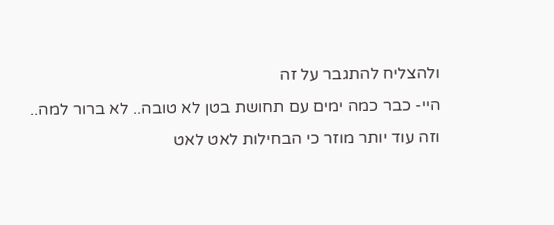ולהצליח להתגבר על זה
היי- כבר כמה ימים עם תחושת בטן לא טובה.. לא ברור למה.. וזה עוד יותר מוזר כי הבחילות לאט לאט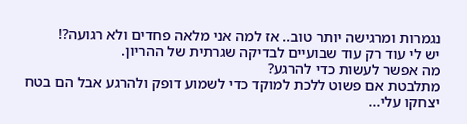נגמרות ומרגישה יותר טוב.. אז למה אני מלאה פחדים ולא רגועה?!
יש לי עוד רק עוד שבועיים לבדיקה שגרתית של ההריון.
מה אפשר לעשות כדי להרגע?
מתלבטת אם פשוט ללכת למוקד כדי לשמוע דופק ולהרגע אבל הם בטח יצחקו עלי...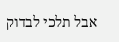אבל תלכי לבדוק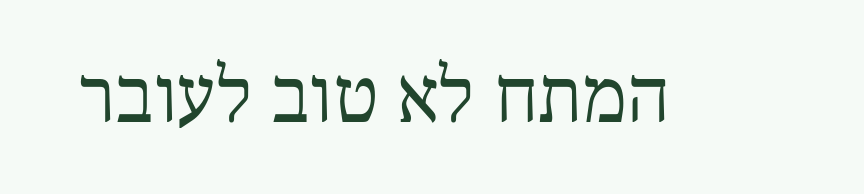המתח לא טוב לעובר